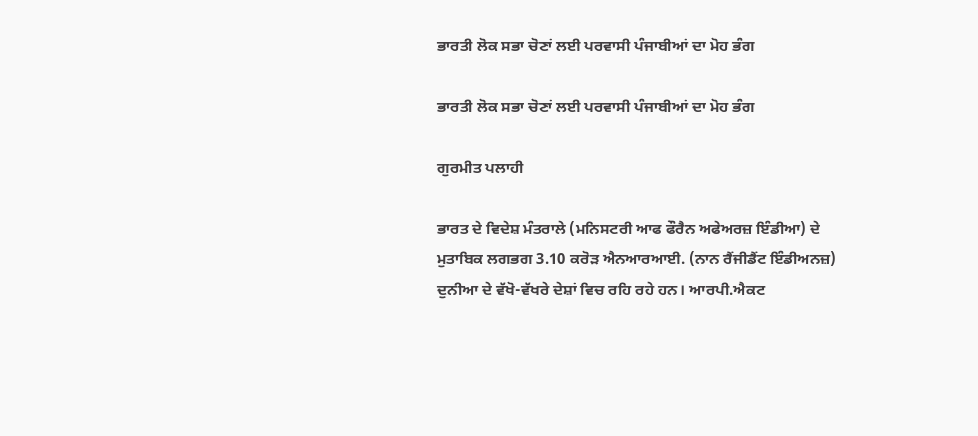ਭਾਰਤੀ ਲੋਕ ਸਭਾ ਚੋਣਾਂ ਲਈ ਪਰਵਾਸੀ ਪੰਜਾਬੀਆਂ ਦਾ ਮੋਹ ਭੰਗ

ਭਾਰਤੀ ਲੋਕ ਸਭਾ ਚੋਣਾਂ ਲਈ ਪਰਵਾਸੀ ਪੰਜਾਬੀਆਂ ਦਾ ਮੋਹ ਭੰਗ

ਗੁਰਮੀਤ ਪਲਾਹੀ

ਭਾਰਤ ਦੇ ਵਿਦੇਸ਼ ਮੰਤਰਾਲੇ (ਮਨਿਸਟਰੀ ਆਫ ਫੌਰੈਨ ਅਫੇਅਰਜ਼ ਇੰਡੀਆ) ਦੇ ਮੁਤਾਬਿਕ ਲਗਭਗ 3.10 ਕਰੋੜ ਐਨਆਰਆਈ. (ਨਾਨ ਰੈਂਜੀਡੈਂਟ ਇੰਡੀਅਨਜ਼) ਦੁਨੀਆ ਦੇ ਵੱਖੋ-ਵੱਖਰੇ ਦੇਸ਼ਾਂ ਵਿਚ ਰਹਿ ਰਹੇ ਹਨ। ਆਰਪੀ.ਐਕਟ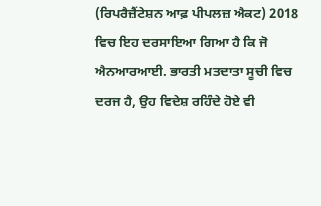(ਰਿਪਰੈਜ਼ੈਂਟੇਸ਼ਨ ਆਫ਼ ਪੀਪਲਜ਼ ਐਕਟ) 2018 ਵਿਚ ਇਹ ਦਰਸਾਇਆ ਗਿਆ ਹੈ ਕਿ ਜੋ ਐਨਆਰਆਈ. ਭਾਰਤੀ ਮਤਦਾਤਾ ਸੂਚੀ ਵਿਚ ਦਰਜ ਹੈ, ਉਹ ਵਿਦੇਸ਼ ਰਹਿੰਦੇ ਹੋਏ ਵੀ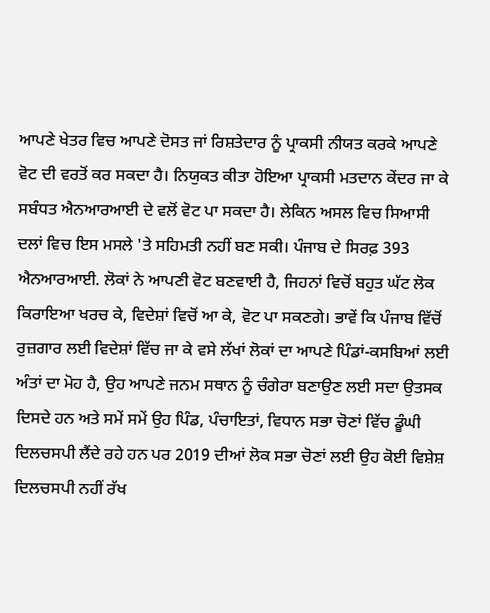ਆਪਣੇ ਖੇਤਰ ਵਿਚ ਆਪਣੇ ਦੋਸਤ ਜਾਂ ਰਿਸ਼ਤੇਦਾਰ ਨੂੰ ਪ੍ਰਾਕਸੀ ਨੀਯਤ ਕਰਕੇ ਆਪਣੇ ਵੋਟ ਦੀ ਵਰਤੋਂ ਕਰ ਸਕਦਾ ਹੈ। ਨਿਯੁਕਤ ਕੀਤਾ ਹੋਇਆ ਪ੍ਰਾਕਸੀ ਮਤਦਾਨ ਕੇਂਦਰ ਜਾ ਕੇ ਸਬੰਧਤ ਐਨਆਰਆਈ ਦੇ ਵਲੋਂ ਵੋਟ ਪਾ ਸਕਦਾ ਹੈ। ਲੇਕਿਨ ਅਸਲ ਵਿਚ ਸਿਆਸੀ ਦਲਾਂ ਵਿਚ ਇਸ ਮਸਲੇ 'ਤੇ ਸਹਿਮਤੀ ਨਹੀਂ ਬਣ ਸਕੀ। ਪੰਜਾਬ ਦੇ ਸਿਰਫ਼ 393 ਐਨਆਰਆਈ. ਲੋਕਾਂ ਨੇ ਆਪਣੀ ਵੋਟ ਬਣਵਾਈ ਹੈ, ਜਿਹਨਾਂ ਵਿਚੋਂ ਬਹੁਤ ਘੱਟ ਲੋਕ ਕਿਰਾਇਆ ਖਰਚ ਕੇ, ਵਿਦੇਸ਼ਾਂ ਵਿਚੋਂ ਆ ਕੇ, ਵੋਟ ਪਾ ਸਕਣਗੇ। ਭਾਵੇਂ ਕਿ ਪੰਜਾਬ ਵਿੱਚੋਂ ਰੁਜ਼ਗਾਰ ਲਈ ਵਿਦੇਸ਼ਾਂ ਵਿੱਚ ਜਾ ਕੇ ਵਸੇ ਲੱਖਾਂ ਲੋਕਾਂ ਦਾ ਆਪਣੇ ਪਿੰਡਾਂ-ਕਸਬਿਆਂ ਲਈ ਅੰਤਾਂ ਦਾ ਮੋਹ ਹੈ, ਉਹ ਆਪਣੇ ਜਨਮ ਸਥਾਨ ਨੂੰ ਚੰਗੇਰਾ ਬਣਾਉਣ ਲਈ ਸਦਾ ਉਤਸਕ ਦਿਸਦੇ ਹਨ ਅਤੇ ਸਮੇਂ ਸਮੇਂ ਉਹ ਪਿੰਡ, ਪੰਚਾਇਤਾਂ, ਵਿਧਾਨ ਸਭਾ ਚੋਣਾਂ ਵਿੱਚ ਡੂੰਘੀ ਦਿਲਚਸਪੀ ਲੈਂਦੇ ਰਹੇ ਹਨ ਪਰ 2019 ਦੀਆਂ ਲੋਕ ਸਭਾ ਚੋਣਾਂ ਲਈ ਉਹ ਕੋਈ ਵਿਸ਼ੇਸ਼ ਦਿਲਚਸਪੀ ਨਹੀਂ ਰੱਖ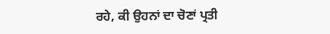ਰਹੇ, ਕੀ ਉਹਨਾਂ ਦਾ ਚੋਣਾਂ ਪ੍ਰਤੀ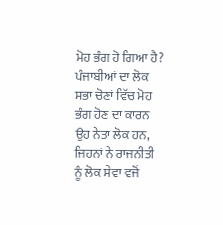ਮੋਹ ਭੰਗ ਹੋ ਗਿਆ ਹੈ?
ਪੰਜਾਬੀਆਂ ਦਾ ਲੋਕ ਸਭਾ ਚੋਣਾਂ ਵਿੱਚ ਮੋਹ ਭੰਗ ਹੋਣ ਦਾ ਕਾਰਨ ਉਹ ਨੇਤਾ ਲੋਕ ਹਨ, ਜਿਹਨਾਂ ਨੇ ਰਾਜਨੀਤੀ ਨੂੰ ਲੋਕ ਸੇਵਾ ਵਜੋਂ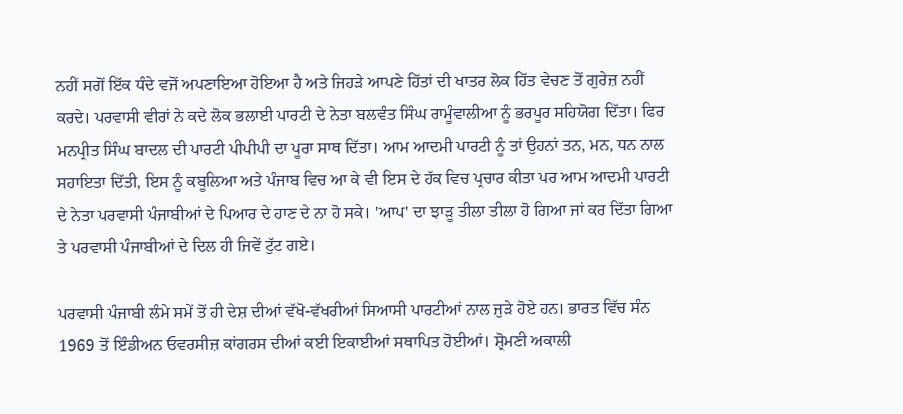ਨਹੀਂ ਸਗੋਂ ਇੱਕ ਧੰਦੇ ਵਜੋਂ ਅਪਣਾਇਆ ਹੋਇਆ ਹੈ ਅਤੇ ਜਿਹੜੇ ਆਪਣੇ ਹਿੱਤਾਂ ਦੀ ਖਾਤਰ ਲੋਕ ਹਿੱਤ ਵੇਚਣ ਤੋਂ ਗੁਰੇਜ਼ ਨਹੀਂ ਕਰਦੇ। ਪਰਵਾਸੀ ਵੀਰਾਂ ਨੇ ਕਦੇ ਲੋਕ ਭਲਾਈ ਪਾਰਟੀ ਦੇ ਨੇਤਾ ਬਲਵੰਤ ਸਿੰਘ ਰਾਮੂੰਵਾਲੀਆ ਨੂੰ ਭਰਪੂਰ ਸਹਿਯੋਗ ਦਿੱਤਾ। ਫਿਰ ਮਨਪ੍ਰੀਤ ਸਿੰਘ ਬਾਦਲ ਦੀ ਪਾਰਟੀ ਪੀਪੀਪੀ ਦਾ ਪੂਰਾ ਸਾਥ ਦਿੱਤਾ। ਆਮ ਆਦਮੀ ਪਾਰਟੀ ਨੂੰ ਤਾਂ ਉਹਨਾਂ ਤਨ, ਮਨ, ਧਨ ਨਾਲ ਸਹਾਇਤਾ ਦਿੱਤੀ, ਇਸ ਨੂੰ ਕਬੂਲਿਆ ਅਤੇ ਪੰਜਾਬ ਵਿਚ ਆ ਕੇ ਵੀ ਇਸ ਦੇ ਹੱਕ ਵਿਚ ਪ੍ਰਚਾਰ ਕੀਤਾ ਪਰ ਆਮ ਆਦਮੀ ਪਾਰਟੀ ਦੇ ਨੇਤਾ ਪਰਵਾਸੀ ਪੰਜਾਬੀਆਂ ਦੇ ਪਿਆਰ ਦੇ ਹਾਣ ਦੇ ਨਾ ਹੋ ਸਕੇ। 'ਆਪ' ਦਾ ਝਾੜੂ ਤੀਲਾ ਤੀਲਾ ਹੋ ਗਿਆ ਜਾਂ ਕਰ ਦਿੱਤਾ ਗਿਆ ਤੇ ਪਰਵਾਸੀ ਪੰਜਾਬੀਆਂ ਦੇ ਦਿਲ ਹੀ ਜਿਵੇਂ ਟੁੱਟ ਗਏ।

ਪਰਵਾਸੀ ਪੰਜਾਬੀ ਲੰਮੇ ਸਮੇਂ ਤੋਂ ਹੀ ਦੇਸ਼ ਦੀਆਂ ਵੱਖੋ-ਵੱਖਰੀਆਂ ਸਿਆਸੀ ਪਾਰਟੀਆਂ ਨਾਲ ਜੁੜੇ ਹੋਏ ਹਨ। ਭਾਰਤ ਵਿੱਚ ਸੰਨ 1969 ਤੋਂ ਇੰਡੀਅਨ ਓਵਰਸੀਜ਼ ਕਾਂਗਰਸ ਦੀਆਂ ਕਈ ਇਕਾਈਆਂ ਸਥਾਪਿਤ ਹੋਈਆਂ। ਸ਼੍ਰੋਮਣੀ ਅਕਾਲੀ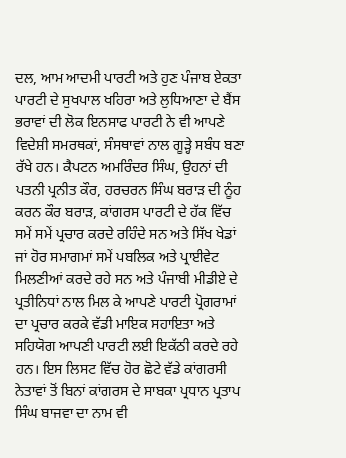ਦਲ, ਆਮ ਆਦਮੀ ਪਾਰਟੀ ਅਤੇ ਹੁਣ ਪੰਜਾਬ ਏਕਤਾ ਪਾਰਟੀ ਦੇ ਸੁਖਪਾਲ ਖਹਿਰਾ ਅਤੇ ਲੁਧਿਆਣਾ ਦੇ ਬੈਂਸ ਭਰਾਵਾਂ ਦੀ ਲੋਕ ਇਨਸਾਫ ਪਾਰਟੀ ਨੇ ਵੀ ਆਪਣੇ ਵਿਦੇਸ਼ੀ ਸਮਰਥਕਾਂ, ਸੰਸਥਾਵਾਂ ਨਾਲ ਗੂੜ੍ਹੇ ਸਬੰਧ ਬਣਾ ਰੱਖੇ ਹਨ। ਕੈਪਟਨ ਅਮਰਿੰਦਰ ਸਿੰਘ, ਉਹਨਾਂ ਦੀ ਪਤਨੀ ਪ੍ਰਨੀਤ ਕੌਰ, ਹਰਚਰਨ ਸਿੰਘ ਬਰਾੜ ਦੀ ਨੂੰਹ ਕਰਨ ਕੌਰ ਬਰਾੜ, ਕਾਂਗਰਸ ਪਾਰਟੀ ਦੇ ਹੱਕ ਵਿੱਚ ਸਮੇਂ ਸਮੇਂ ਪ੍ਰਚਾਰ ਕਰਦੇ ਰਹਿੰਦੇ ਸਨ ਅਤੇ ਸਿੱਖ ਖੇਡਾਂ ਜਾਂ ਹੋਰ ਸਮਾਗਮਾਂ ਸਮੇਂ ਪਬਲਿਕ ਅਤੇ ਪ੍ਰਾਈਵੇਟ ਮਿਲਣੀਆਂ ਕਰਦੇ ਰਹੇ ਸਨ ਅਤੇ ਪੰਜਾਬੀ ਮੀਡੀਏ ਦੇ ਪ੍ਰਤੀਨਿਧਾਂ ਨਾਲ ਮਿਲ ਕੇ ਆਪਣੇ ਪਾਰਟੀ ਪ੍ਰੋਗਰਾਮਾਂ ਦਾ ਪ੍ਰਚਾਰ ਕਰਕੇ ਵੱਡੀ ਮਾਇਕ ਸਹਾਇਤਾ ਅਤੇ ਸਹਿਯੋਗ ਆਪਣੀ ਪਾਰਟੀ ਲਈ ਇਕੱਠੀ ਕਰਦੇ ਰਹੇ ਹਨ। ਇਸ ਲਿਸਟ ਵਿੱਚ ਹੋਰ ਛੋਟੇ ਵੱਡੇ ਕਾਂਗਰਸੀ ਨੇਤਾਵਾਂ ਤੋਂ ਬਿਨਾਂ ਕਾਂਗਰਸ ਦੇ ਸਾਬਕਾ ਪ੍ਰਧਾਨ ਪ੍ਰਤਾਪ ਸਿੰਘ ਬਾਜਵਾ ਦਾ ਨਾਮ ਵੀ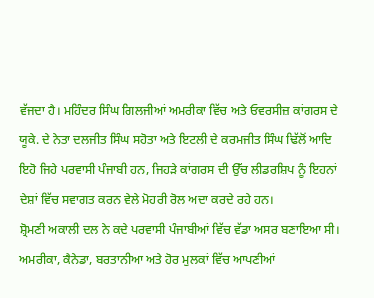ਵੱਜਦਾ ਹੈ। ਮਹਿੰਦਰ ਸਿੰਘ ਗਿਲਜੀਆਂ ਅਮਰੀਕਾ ਵਿੱਚ ਅਤੇ ਓਵਰਸੀਜ਼ ਕਾਂਗਰਸ ਦੇ ਯੂਕੇ. ਦੇ ਨੇਤਾ ਦਲਜੀਤ ਸਿੰਘ ਸਹੋਤਾ ਅਤੇ ਇਟਲੀ ਦੇ ਕਰਮਜੀਤ ਸਿੰਘ ਢਿੱਲੋਂ ਆਦਿ ਇਹੋ ਜਿਹੇ ਪਰਵਾਸੀ ਪੰਜਾਬੀ ਹਨ, ਜਿਹੜੇ ਕਾਂਗਰਸ ਦੀ ਉੱਚ ਲੀਡਰਸ਼ਿਪ ਨੂੰ ਇਹਨਾਂ ਦੇਸ਼ਾਂ ਵਿੱਚ ਸਵਾਗਤ ਕਰਨ ਵੇਲੇ ਮੋਹਰੀ ਰੋਲ ਅਦਾ ਕਰਦੇ ਰਹੇ ਹਨ।
ਸ਼੍ਰੋਮਣੀ ਅਕਾਲੀ ਦਲ ਨੇ ਕਦੇ ਪਰਵਾਸੀ ਪੰਜਾਬੀਆਂ ਵਿੱਚ ਵੱਡਾ ਅਸਰ ਬਣਾਇਆ ਸੀ। ਅਮਰੀਕਾ, ਕੈਨੇਡਾ, ਬਰਤਾਨੀਆ ਅਤੇ ਹੋਰ ਮੁਲਕਾਂ ਵਿੱਚ ਆਪਣੀਆਂ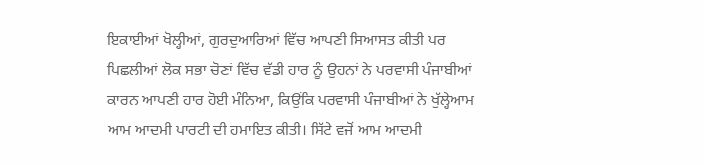ਇਕਾਈਆਂ ਖੋਲ੍ਹੀਆਂ, ਗੁਰਦੁਆਰਿਆਂ ਵਿੱਚ ਆਪਣੀ ਸਿਆਸਤ ਕੀਤੀ ਪਰ ਪਿਛਲੀਆਂ ਲੋਕ ਸਭਾ ਚੋਣਾਂ ਵਿੱਚ ਵੱਡੀ ਹਾਰ ਨੂੰ ਉਹਨਾਂ ਨੇ ਪਰਵਾਸੀ ਪੰਜਾਬੀਆਂ ਕਾਰਨ ਆਪਣੀ ਹਾਰ ਹੋਈ ਮੰਨਿਆ, ਕਿਉਂਕਿ ਪਰਵਾਸੀ ਪੰਜਾਬੀਆਂ ਨੇ ਖੁੱਲ੍ਹੇਆਮ ਆਮ ਆਦਮੀ ਪਾਰਟੀ ਦੀ ਹਮਾਇਤ ਕੀਤੀ। ਸਿੱਟੇ ਵਜੋਂ ਆਮ ਆਦਮੀ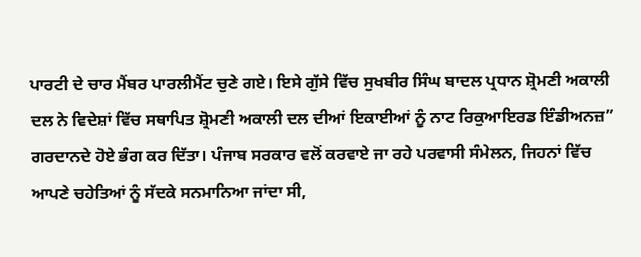ਪਾਰਟੀ ਦੇ ਚਾਰ ਮੈਂਬਰ ਪਾਰਲੀਮੈਂਟ ਚੁਣੇ ਗਏ। ਇਸੇ ਗੁੱਸੇ ਵਿੱਚ ਸੁਖਬੀਰ ਸਿੰਘ ਬਾਦਲ ਪ੍ਰਧਾਨ ਸ਼੍ਰੋਮਣੀ ਅਕਾਲੀ ਦਲ ਨੇ ਵਿਦੇਸ਼ਾਂ ਵਿੱਚ ਸਥਾਪਿਤ ਸ਼੍ਰੋਮਣੀ ਅਕਾਲੀ ਦਲ ਦੀਆਂ ਇਕਾਈਆਂ ਨੂੰ ਨਾਟ ਰਿਕੁਆਇਰਡ ਇੰਡੀਅਨਜ਼” ਗਰਦਾਨਦੇ ਹੋਏ ਭੰਗ ਕਰ ਦਿੱਤਾ। ਪੰਜਾਬ ਸਰਕਾਰ ਵਲੋਂ ਕਰਵਾਏ ਜਾ ਰਹੇ ਪਰਵਾਸੀ ਸੰਮੇਲਨ, ਜਿਹਨਾਂ ਵਿੱਚ ਆਪਣੇ ਚਹੇਤਿਆਂ ਨੂੰ ਸੱਦਕੇ ਸਨਮਾਨਿਆ ਜਾਂਦਾ ਸੀ,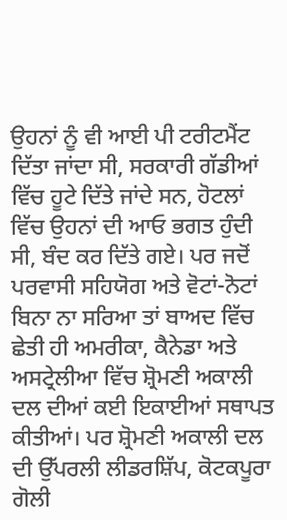ਉਹਨਾਂ ਨੂੰ ਵੀ ਆਈ ਪੀ ਟਰੀਟਮੈਂਟ ਦਿੱਤਾ ਜਾਂਦਾ ਸੀ, ਸਰਕਾਰੀ ਗੱਡੀਆਂ ਵਿੱਚ ਹੂਟੇ ਦਿੱਤੇ ਜਾਂਦੇ ਸਨ, ਹੋਟਲਾਂ ਵਿੱਚ ਉਹਨਾਂ ਦੀ ਆਓ ਭਗਤ ਹੁੰਦੀ ਸੀ, ਬੰਦ ਕਰ ਦਿੱਤੇ ਗਏ। ਪਰ ਜਦੋਂ ਪਰਵਾਸੀ ਸਹਿਯੋਗ ਅਤੇ ਵੋਟਾਂ-ਨੋਟਾਂ ਬਿਨਾ ਨਾ ਸਰਿਆ ਤਾਂ ਬਾਅਦ ਵਿੱਚ ਛੇਤੀ ਹੀ ਅਮਰੀਕਾ, ਕੈਨੇਡਾ ਅਤੇ ਅਸਟ੍ਰੇਲੀਆ ਵਿੱਚ ਸ਼੍ਰੋਮਣੀ ਅਕਾਲੀ ਦਲ ਦੀਆਂ ਕਈ ਇਕਾਈਆਂ ਸਥਾਪਤ ਕੀਤੀਆਂ। ਪਰ ਸ਼੍ਰੋਮਣੀ ਅਕਾਲੀ ਦਲ ਦੀ ਉੱਪਰਲੀ ਲੀਡਰਸ਼ਿੱਪ, ਕੋਟਕਪੂਰਾ ਗੋਲੀ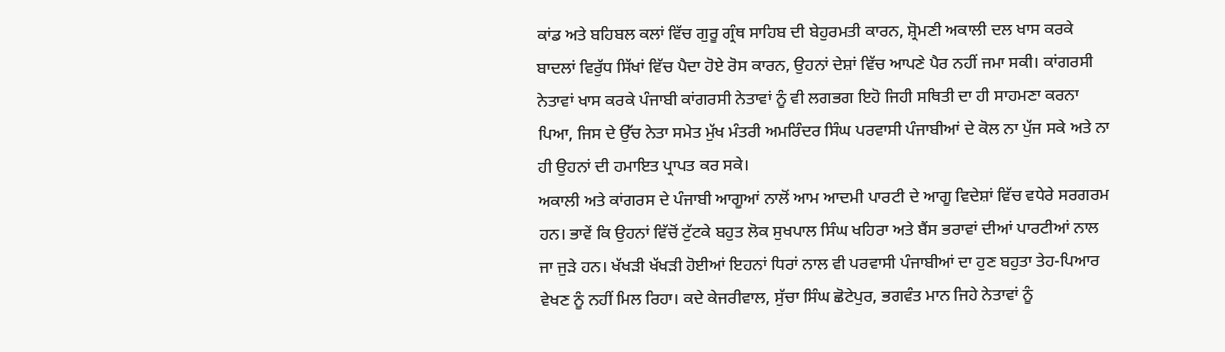ਕਾਂਡ ਅਤੇ ਬਹਿਬਲ ਕਲਾਂ ਵਿੱਚ ਗੁਰੂ ਗ੍ਰੰਥ ਸਾਹਿਬ ਦੀ ਬੇਹੁਰਮਤੀ ਕਾਰਨ, ਸ਼੍ਰੋਮਣੀ ਅਕਾਲੀ ਦਲ ਖਾਸ ਕਰਕੇ ਬਾਦਲਾਂ ਵਿਰੁੱਧ ਸਿੱਖਾਂ ਵਿੱਚ ਪੈਦਾ ਹੋਏ ਰੋਸ ਕਾਰਨ, ਉਹਨਾਂ ਦੇਸ਼ਾਂ ਵਿੱਚ ਆਪਣੇ ਪੈਰ ਨਹੀਂ ਜਮਾ ਸਕੀ। ਕਾਂਗਰਸੀ ਨੇਤਾਵਾਂ ਖਾਸ ਕਰਕੇ ਪੰਜਾਬੀ ਕਾਂਗਰਸੀ ਨੇਤਾਵਾਂ ਨੂੰ ਵੀ ਲਗਭਗ ਇਹੋ ਜਿਹੀ ਸਥਿਤੀ ਦਾ ਹੀ ਸਾਹਮਣਾ ਕਰਨਾ ਪਿਆ, ਜਿਸ ਦੇ ਉੱਚ ਨੇਤਾ ਸਮੇਤ ਮੁੱਖ ਮੰਤਰੀ ਅਮਰਿੰਦਰ ਸਿੰਘ ਪਰਵਾਸੀ ਪੰਜਾਬੀਆਂ ਦੇ ਕੋਲ ਨਾ ਪੁੱਜ ਸਕੇ ਅਤੇ ਨਾ ਹੀ ਉਹਨਾਂ ਦੀ ਹਮਾਇਤ ਪ੍ਰਾਪਤ ਕਰ ਸਕੇ।
ਅਕਾਲੀ ਅਤੇ ਕਾਂਗਰਸ ਦੇ ਪੰਜਾਬੀ ਆਗੂਆਂ ਨਾਲੋਂ ਆਮ ਆਦਮੀ ਪਾਰਟੀ ਦੇ ਆਗੂ ਵਿਦੇਸ਼ਾਂ ਵਿੱਚ ਵਧੇਰੇ ਸਰਗਰਮ ਹਨ। ਭਾਵੇਂ ਕਿ ਉਹਨਾਂ ਵਿੱਚੋਂ ਟੁੱਟਕੇ ਬਹੁਤ ਲੋਕ ਸੁਖਪਾਲ ਸਿੰਘ ਖਹਿਰਾ ਅਤੇ ਬੈਂਸ ਭਰਾਵਾਂ ਦੀਆਂ ਪਾਰਟੀਆਂ ਨਾਲ ਜਾ ਜੁੜੇ ਹਨ। ਖੱਖੜੀ ਖੱਖੜੀ ਹੋਈਆਂ ਇਹਨਾਂ ਧਿਰਾਂ ਨਾਲ ਵੀ ਪਰਵਾਸੀ ਪੰਜਾਬੀਆਂ ਦਾ ਹੁਣ ਬਹੁਤਾ ਤੇਹ-ਪਿਆਰ ਵੇਖਣ ਨੂੰ ਨਹੀਂ ਮਿਲ ਰਿਹਾ। ਕਦੇ ਕੇਜਰੀਵਾਲ, ਸੁੱਚਾ ਸਿੰਘ ਛੋਟੇਪੁਰ, ਭਗਵੰਤ ਮਾਨ ਜਿਹੇ ਨੇਤਾਵਾਂ ਨੂੰ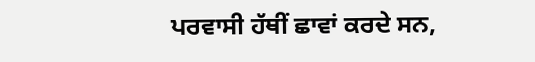ਪਰਵਾਸੀ ਹੱਥੀਂ ਛਾਵਾਂ ਕਰਦੇ ਸਨ,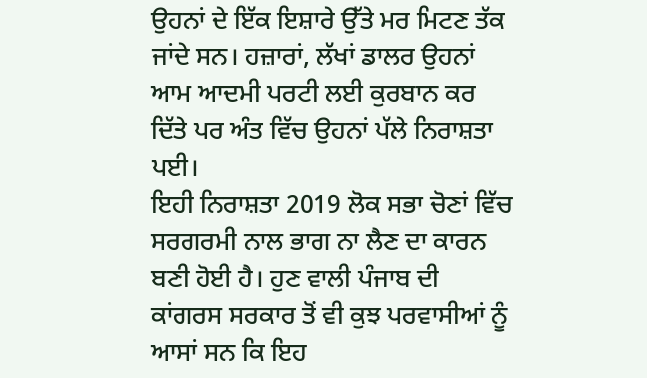ਉਹਨਾਂ ਦੇ ਇੱਕ ਇਸ਼ਾਰੇ ਉੱਤੇ ਮਰ ਮਿਟਣ ਤੱਕ ਜਾਂਦੇ ਸਨ। ਹਜ਼ਾਰਾਂ, ਲੱਖਾਂ ਡਾਲਰ ਉਹਨਾਂ ਆਮ ਆਦਮੀ ਪਰਟੀ ਲਈ ਕੁਰਬਾਨ ਕਰ ਦਿੱਤੇ ਪਰ ਅੰਤ ਵਿੱਚ ਉਹਨਾਂ ਪੱਲੇ ਨਿਰਾਸ਼ਤਾ ਪਈ।
ਇਹੀ ਨਿਰਾਸ਼ਤਾ 2019 ਲੋਕ ਸਭਾ ਚੋਣਾਂ ਵਿੱਚ ਸਰਗਰਮੀ ਨਾਲ ਭਾਗ ਨਾ ਲੈਣ ਦਾ ਕਾਰਨ ਬਣੀ ਹੋਈ ਹੈ। ਹੁਣ ਵਾਲੀ ਪੰਜਾਬ ਦੀ ਕਾਂਗਰਸ ਸਰਕਾਰ ਤੋਂ ਵੀ ਕੁਝ ਪਰਵਾਸੀਆਂ ਨੂੰ ਆਸਾਂ ਸਨ ਕਿ ਇਹ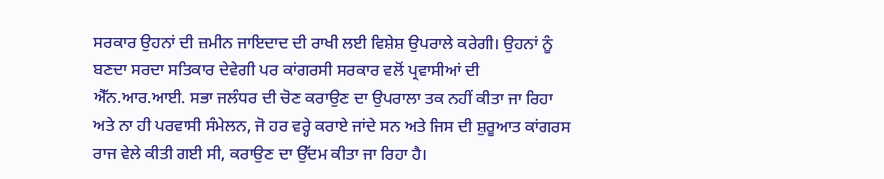ਸਰਕਾਰ ਉਹਨਾਂ ਦੀ ਜ਼ਮੀਨ ਜਾਇਦਾਦ ਦੀ ਰਾਖੀ ਲਈ ਵਿਸ਼ੇਸ਼ ਉਪਰਾਲੇ ਕਰੇਗੀ। ਉਹਨਾਂ ਨੂੰ ਬਣਦਾ ਸਰਦਾ ਸਤਿਕਾਰ ਦੇਵੇਗੀ ਪਰ ਕਾਂਗਰਸੀ ਸਰਕਾਰ ਵਲੋਂ ਪ੍ਰਵਾਸੀਆਂ ਦੀ ਐੱਨ.ਆਰ.ਆਈ. ਸਭਾ ਜਲੰਧਰ ਦੀ ਚੋਣ ਕਰਾਉਣ ਦਾ ਉਪਰਾਲਾ ਤਕ ਨਹੀਂ ਕੀਤਾ ਜਾ ਰਿਹਾ ਅਤੇ ਨਾ ਹੀ ਪਰਵਾਸੀ ਸੰਮੇਲਨ, ਜੋ ਹਰ ਵਰ੍ਹੇ ਕਰਾਏ ਜਾਂਦੇ ਸਨ ਅਤੇ ਜਿਸ ਦੀ ਸ਼ੁਰੂਆਤ ਕਾਂਗਰਸ ਰਾਜ ਵੇਲੇ ਕੀਤੀ ਗਈ ਸੀ, ਕਰਾਉਣ ਦਾ ਉੱਦਮ ਕੀਤਾ ਜਾ ਰਿਹਾ ਹੈ।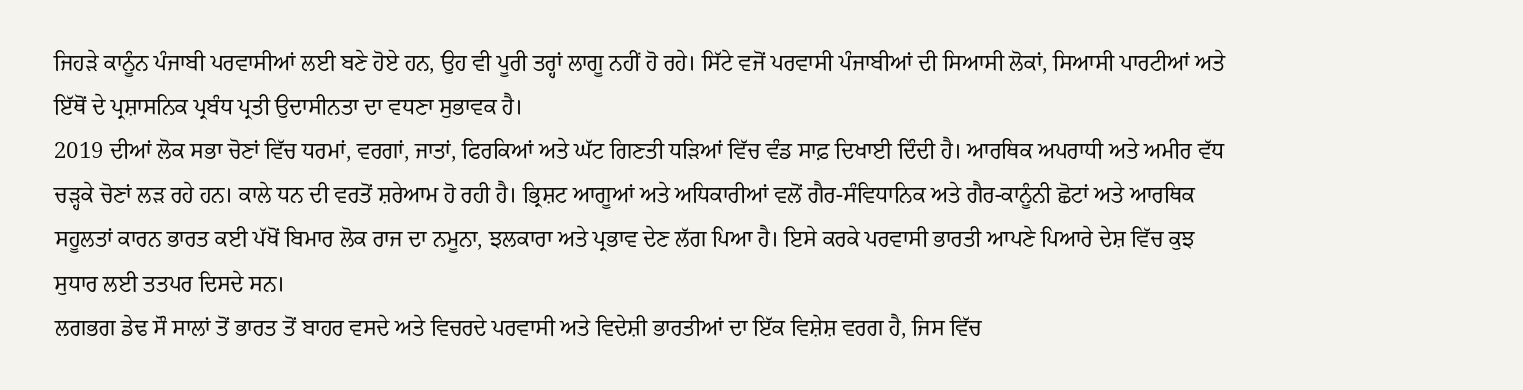ਜਿਹੜੇ ਕਾਨੂੰਨ ਪੰਜਾਬੀ ਪਰਵਾਸੀਆਂ ਲਈ ਬਣੇ ਹੋਏ ਹਨ, ਉਹ ਵੀ ਪੂਰੀ ਤਰ੍ਹਾਂ ਲਾਗੂ ਨਹੀਂ ਹੋ ਰਹੇ। ਸਿੱਟੇ ਵਜੋਂ ਪਰਵਾਸੀ ਪੰਜਾਬੀਆਂ ਦੀ ਸਿਆਸੀ ਲੋਕਾਂ, ਸਿਆਸੀ ਪਾਰਟੀਆਂ ਅਤੇ ਇੱਥੋਂ ਦੇ ਪ੍ਰਸ਼ਾਸਨਿਕ ਪ੍ਰਬੰਧ ਪ੍ਰਤੀ ਉਦਾਸੀਨਤਾ ਦਾ ਵਧਣਾ ਸੁਭਾਵਕ ਹੈ।
2019 ਦੀਆਂ ਲੋਕ ਸਭਾ ਚੋਣਾਂ ਵਿੱਚ ਧਰਮਾਂ, ਵਰਗਾਂ, ਜਾਤਾਂ, ਫਿਰਕਿਆਂ ਅਤੇ ਘੱਟ ਗਿਣਤੀ ਧੜਿਆਂ ਵਿੱਚ ਵੰਡ ਸਾਫ਼ ਦਿਖਾਈ ਦਿੰਦੀ ਹੈ। ਆਰਥਿਕ ਅਪਰਾਧੀ ਅਤੇ ਅਮੀਰ ਵੱਧ ਚੜ੍ਹਕੇ ਚੋਣਾਂ ਲੜ ਰਹੇ ਹਨ। ਕਾਲੇ ਧਨ ਦੀ ਵਰਤੋਂ ਸ਼ਰੇਆਮ ਹੋ ਰਹੀ ਹੈ। ਭ੍ਰਿਸ਼ਟ ਆਗੂਆਂ ਅਤੇ ਅਧਿਕਾਰੀਆਂ ਵਲੋਂ ਗੈਰ-ਸੰਵਿਧਾਨਿਕ ਅਤੇ ਗੈਰ-ਕਾਨੂੰਨੀ ਛੋਟਾਂ ਅਤੇ ਆਰਥਿਕ ਸਹੂਲਤਾਂ ਕਾਰਨ ਭਾਰਤ ਕਈ ਪੱਖੋਂ ਬਿਮਾਰ ਲੋਕ ਰਾਜ ਦਾ ਨਮੂਨਾ, ਝਲਕਾਰਾ ਅਤੇ ਪ੍ਰਭਾਵ ਦੇਣ ਲੱਗ ਪਿਆ ਹੈ। ਇਸੇ ਕਰਕੇ ਪਰਵਾਸੀ ਭਾਰਤੀ ਆਪਣੇ ਪਿਆਰੇ ਦੇਸ਼ ਵਿੱਚ ਕੁਝ ਸੁਧਾਰ ਲਈ ਤਤਪਰ ਦਿਸਦੇ ਸਨ।
ਲਗਭਗ ਡੇਢ ਸੌ ਸਾਲਾਂ ਤੋਂ ਭਾਰਤ ਤੋਂ ਬਾਹਰ ਵਸਦੇ ਅਤੇ ਵਿਚਰਦੇ ਪਰਵਾਸੀ ਅਤੇ ਵਿਦੇਸ਼ੀ ਭਾਰਤੀਆਂ ਦਾ ਇੱਕ ਵਿਸ਼ੇਸ਼ ਵਰਗ ਹੈ, ਜਿਸ ਵਿੱਚ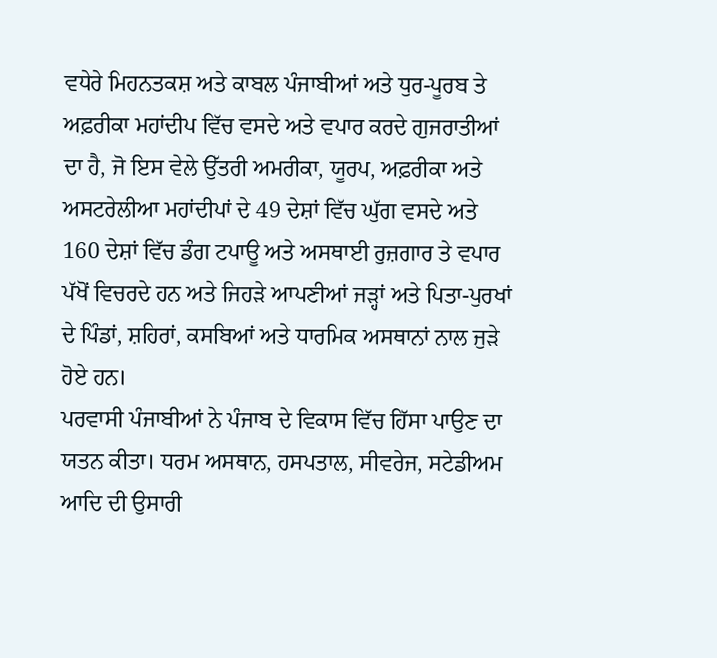ਵਧੇਰੇ ਮਿਹਨਤਕਸ਼ ਅਤੇ ਕਾਬਲ ਪੰਜਾਬੀਆਂ ਅਤੇ ਧੁਰ-ਪੂਰਬ ਤੇ ਅਫ਼ਰੀਕਾ ਮਹਾਂਦੀਪ ਵਿੱਚ ਵਸਦੇ ਅਤੇ ਵਪਾਰ ਕਰਦੇ ਗੁਜਰਾਤੀਆਂ ਦਾ ਹੈ, ਜੋ ਇਸ ਵੇਲੇ ਉੱਤਰੀ ਅਮਰੀਕਾ, ਯੂਰਪ, ਅਫ਼ਰੀਕਾ ਅਤੇ ਅਸਟਰੇਲੀਆ ਮਹਾਂਦੀਪਾਂ ਦੇ 49 ਦੇਸ਼ਾਂ ਵਿੱਚ ਘੁੱਗ ਵਸਦੇ ਅਤੇ 160 ਦੇਸ਼ਾਂ ਵਿੱਚ ਡੰਗ ਟਪਾਊ ਅਤੇ ਅਸਥਾਈ ਰੁਜ਼ਗਾਰ ਤੇ ਵਪਾਰ ਪੱਖੋਂ ਵਿਚਰਦੇ ਹਨ ਅਤੇ ਜਿਹੜੇ ਆਪਣੀਆਂ ਜੜ੍ਹਾਂ ਅਤੇ ਪਿਤਾ-ਪੁਰਖਾਂ ਦੇ ਪਿੰਡਾਂ, ਸ਼ਹਿਰਾਂ, ਕਸਬਿਆਂ ਅਤੇ ਧਾਰਮਿਕ ਅਸਥਾਨਾਂ ਨਾਲ ਜੁੜੇ ਹੋਏ ਹਨ।
ਪਰਵਾਸੀ ਪੰਜਾਬੀਆਂ ਨੇ ਪੰਜਾਬ ਦੇ ਵਿਕਾਸ ਵਿੱਚ ਹਿੱਸਾ ਪਾਉਣ ਦਾ ਯਤਨ ਕੀਤਾ। ਧਰਮ ਅਸਥਾਨ, ਹਸਪਤਾਲ, ਸੀਵਰੇਜ, ਸਟੇਡੀਅਮ ਆਦਿ ਦੀ ਉਸਾਰੀ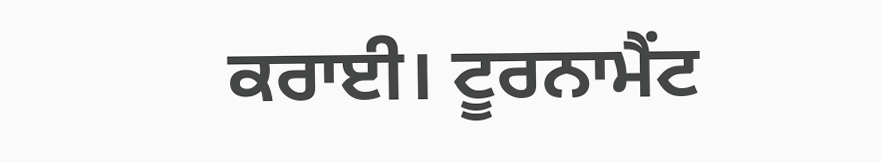ਕਰਾਈ। ਟੂਰਨਾਮੈਂਟ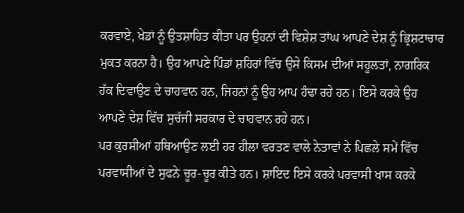ਕਰਵਾਏ, ਖੇਡਾਂ ਨੂੰ ਉਤਸ਼ਾਹਿਤ ਕੀਤਾ ਪਰ ਉਹਨਾਂ ਦੀ ਵਿਸ਼ੇਸ਼ ਤਾਂਘ ਆਪਣੇ ਦੇਸ਼ ਨੂੰ ਭ੍ਰਿਸ਼ਟਾਚਾਰ ਮੁਕਤ ਕਰਨਾ ਹੈ। ਉਹ ਆਪਣੇ ਪਿੰਡਾਂ ਸ਼ਹਿਰਾਂ ਵਿੱਚ ਉਸੇ ਕਿਸਮ ਦੀਆਂ ਸਹੂਲਤਾਂ, ਨਾਗਰਿਕ ਹੱਕ ਦਿਵਾਉਣ ਦੇ ਚਾਹਵਾਨ ਹਨ, ਜਿਹਨਾਂ ਨੂੰ ਉਹ ਆਪ ਹੰਢਾ ਰਹੇ ਹਨ। ਇਸੇ ਕਰਕੇ ਉਹ ਆਪਣੇ ਦੇਸ਼ ਵਿੱਚ ਸੁਚੱਜੀ ਸਰਕਾਰ ਦੇ ਚਾਹਵਾਨ ਰਹੇ ਹਨ।
ਪਰ ਕੁਰਸੀਆਂ ਹਥਿਆਉਣ ਲਈ ਹਰ ਹੀਲਾ ਵਰਤਣ ਵਾਲੇ ਨੇਤਾਵਾਂ ਨੇ ਪਿਛਲੇ ਸਮੇਂ ਵਿੱਚ ਪਰਵਾਸੀਆਂ ਦੇ ਸੁਫਨੇ ਚੂਰ-ਚੂਰ ਕੀਤੇ ਹਨ। ਸ਼ਾਇਦ ਇਸੇ ਕਰਕੇ ਪਰਵਾਸੀ ਖਾਸ ਕਰਕੇ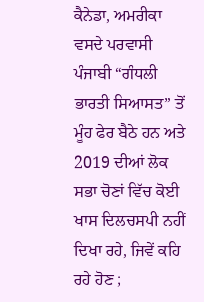ਕੈਨੇਡਾ, ਅਮਰੀਕਾ ਵਸਦੇ ਪਰਵਾਸੀ ਪੰਜਾਬੀ “ਗੰਧਲੀ ਭਾਰਤੀ ਸਿਆਸਤ” ਤੋਂ ਮੂੰਹ ਫੇਰ ਬੈਠੇ ਹਨ ਅਤੇ 2019 ਦੀਆਂ ਲੋਕ ਸਭਾ ਚੋਣਾਂ ਵਿੱਚ ਕੋਈ ਖਾਸ ਦਿਲਚਸਪੀ ਨਹੀਂ ਦਿਖਾ ਰਹੇ, ਜਿਵੇਂ ਕਹਿ ਰਹੇ ਹੋਣ ;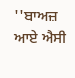''ਬਾਅਜ਼ ਆਏ ਐਸੀ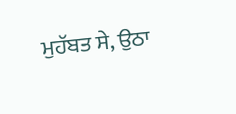ਮੁਹੱਬਤ ਸੇ, ਉਠਾ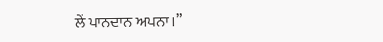ਲੇਂ ਪਾਨਦਾਨ ਅਪਨਾ।”